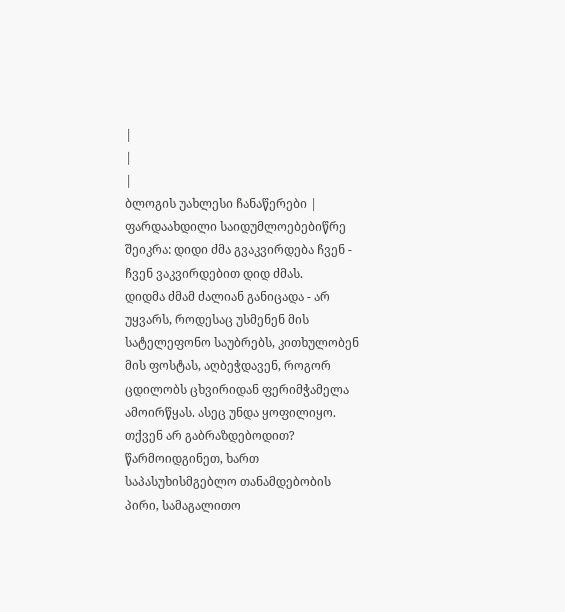|
|
|
ბლოგის უახლესი ჩანაწერები |
ფარდაახდილი საიდუმლოებებიწრე შეიკრა: დიდი ძმა გვაკვირდება ჩვენ - ჩვენ ვაკვირდებით დიდ ძმას.
დიდმა ძმამ ძალიან განიცადა - არ უყვარს, როდესაც უსმენენ მის სატელეფონო საუბრებს, კითხულობენ მის ფოსტას, აღბეჭდავენ, როგორ ცდილობს ცხვირიდან ფერიმჭამელა ამოირწყას. ასეც უნდა ყოფილიყო. თქვენ არ გაბრაზდებოდით? წარმოიდგინეთ, ხართ საპასუხისმგებლო თანამდებობის პირი, სამაგალითო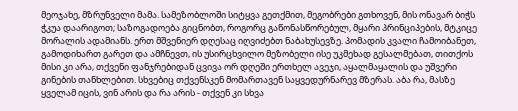მეოჯახე, მზრუნველი მამა. სამეზობლოში სიტყვა გეთქმით, მეგობრები გთხოვენ, მის ონავარ ბიჭს ჭკუა დაარიგოთ; საზოგადოება გიცნობთ, როგორც გაწონასწორებულ, მყარი პრინციპების, მტკიცე მორალის ადამიანს. ერთ მშვენიერ დღესაც იღვიძებთ ნაბახუსევზე. პომადის კვალი ჩამოიბანეთ, გამოდიხართ გარეთ და ამჩნევთ, ის უსირცხვილო მეზობელი ისე უკმეხად გესალმებათ, თითქოს მისი კი არა, თქვენი ფანჯრებიდან ცვივა ორ დღეში ერთხელ ავეჯი, აყალმაყალის და უშვერი გინების თანხლებით. სხვებიც თქვენსკენ მომართავენ საყვედურნარევ მზერას. აბა რა, მასზე ყველამ იცის, ვინ არის და რა არის - თქვენ კი სხვა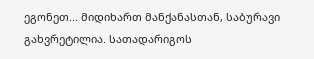ეგონეთ... მიდიხართ მანქანასთან, საბურავი გახვრეტილია. სათადარიგოს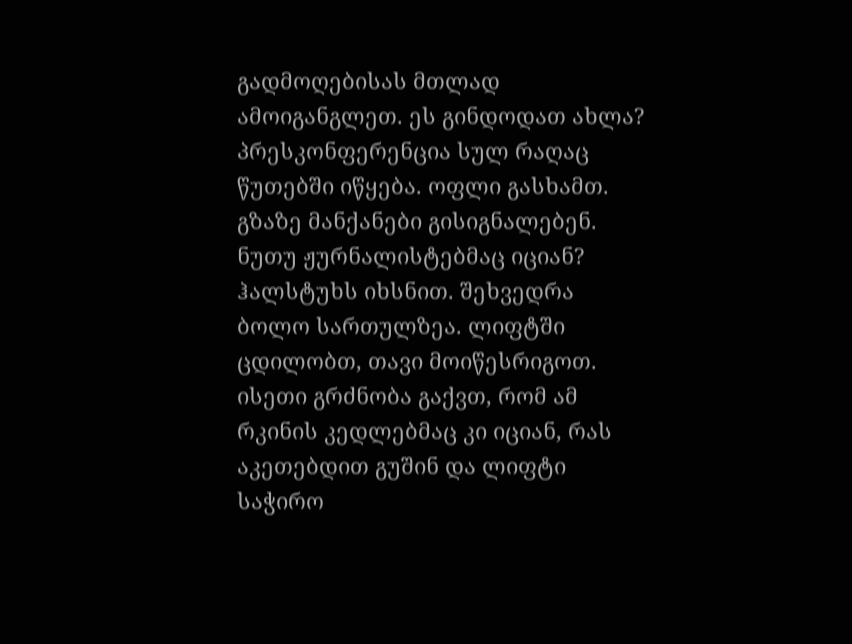გადმოღებისას მთლად ამოიგანგლეთ. ეს გინდოდათ ახლა? პრესკონფერენცია სულ რაღაც წუთებში იწყება. ოფლი გასხამთ. გზაზე მანქანები გისიგნალებენ. ნუთუ ჟურნალისტებმაც იციან? ჰალსტუხს იხსნით. შეხვედრა ბოლო სართულზეა. ლიფტში ცდილობთ, თავი მოიწესრიგოთ. ისეთი გრძნობა გაქვთ, რომ ამ რკინის კედლებმაც კი იციან, რას აკეთებდით გუშინ და ლიფტი საჭირო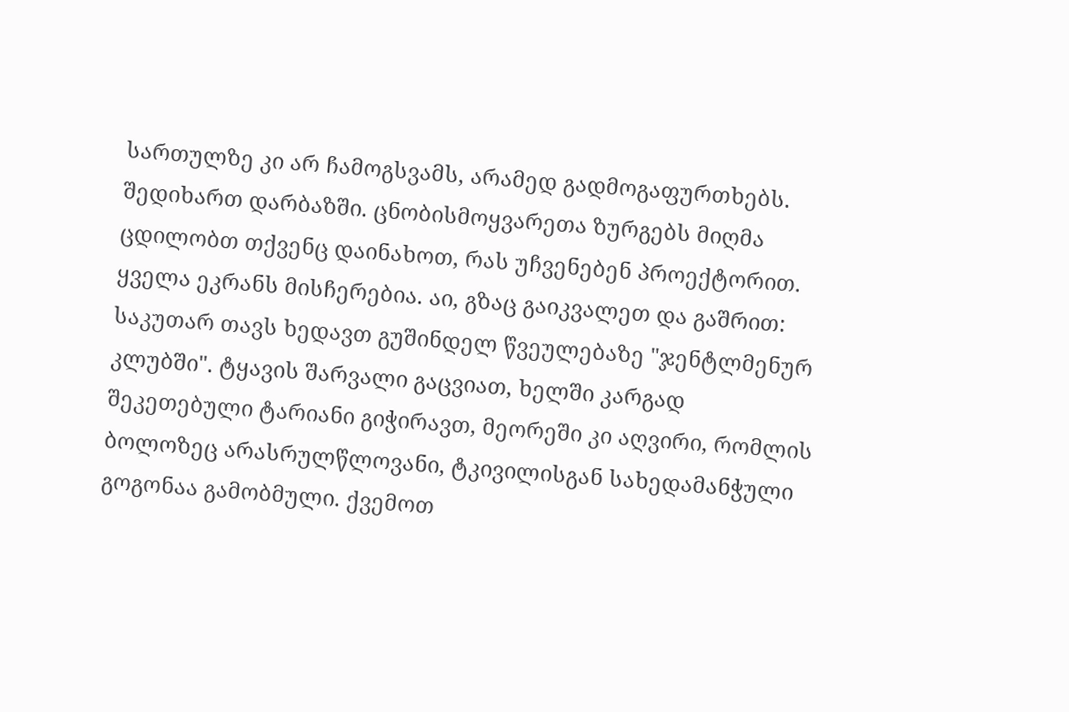სართულზე კი არ ჩამოგსვამს, არამედ გადმოგაფურთხებს. შედიხართ დარბაზში. ცნობისმოყვარეთა ზურგებს მიღმა ცდილობთ თქვენც დაინახოთ, რას უჩვენებენ პროექტორით. ყველა ეკრანს მისჩერებია. აი, გზაც გაიკვალეთ და გაშრით: საკუთარ თავს ხედავთ გუშინდელ წვეულებაზე "ჯენტლმენურ კლუბში". ტყავის შარვალი გაცვიათ, ხელში კარგად შეკეთებული ტარიანი გიჭირავთ, მეორეში კი აღვირი, რომლის ბოლოზეც არასრულწლოვანი, ტკივილისგან სახედამანჭული გოგონაა გამობმული. ქვემოთ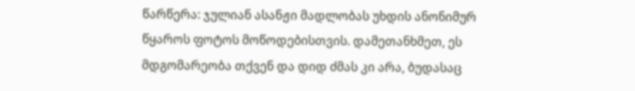წარწერა: ჯულიან ასანჟი მადლობას უხდის ანონიმურ წყაროს ფოტოს მოწოდებისთვის. დამეთანხმეთ, ეს მდგომარეობა თქვენ და დიდ ძმას კი არა, ბუდასაც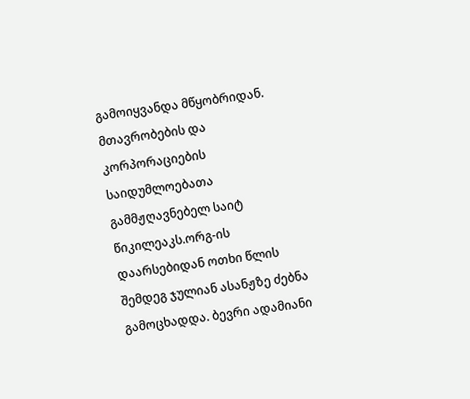გამოიყვანდა მწყობრიდან. მთავრობების და კორპორაციების საიდუმლოებათა გამმჟღავნებელ საიტ წიკილეაკს.ორგ-ის დაარსებიდან ოთხი წლის შემდეგ ჯულიან ასანჟზე ძებნა გამოცხადდა. ბევრი ადამიანი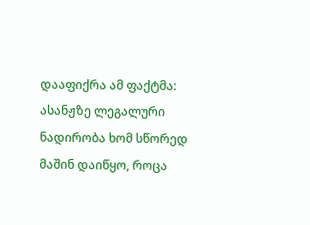დააფიქრა ამ ფაქტმა: ასანჟზე ლეგალური ნადირობა ხომ სწორედ მაშინ დაიწყო, როცა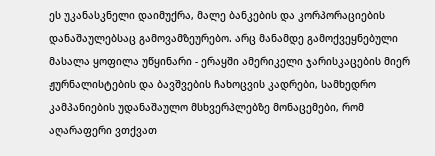ეს უკანასკნელი დაიმუქრა, მალე ბანკების და კორპორაციების დანაშაულებსაც გამოვამზეურებო. არც მანამდე გამოქვეყნებული მასალა ყოფილა უწყინარი - ერაყში ამერიკელი ჯარისკაცების მიერ ჟურნალისტების და ბავშვების ჩახოცვის კადრები, სამხედრო კამპანიების უდანაშაულო მსხვერპლებზე მონაცემები, რომ აღარაფერი ვთქვათ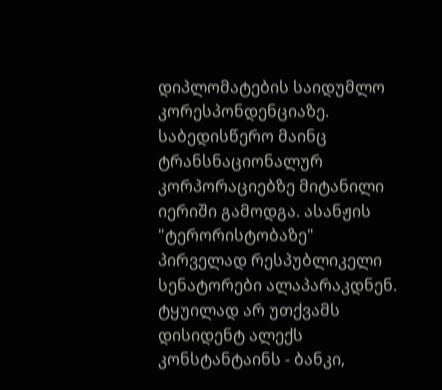დიპლომატების საიდუმლო კორესპონდენციაზე. საბედისწერო მაინც ტრანსნაციონალურ კორპორაციებზე მიტანილი იერიში გამოდგა. ასანჟის "ტერორისტობაზე" პირველად რესპუბლიკელი სენატორები ალაპარაკდნენ. ტყუილად არ უთქვამს დისიდენტ ალექს კონსტანტაინს - ბანკი,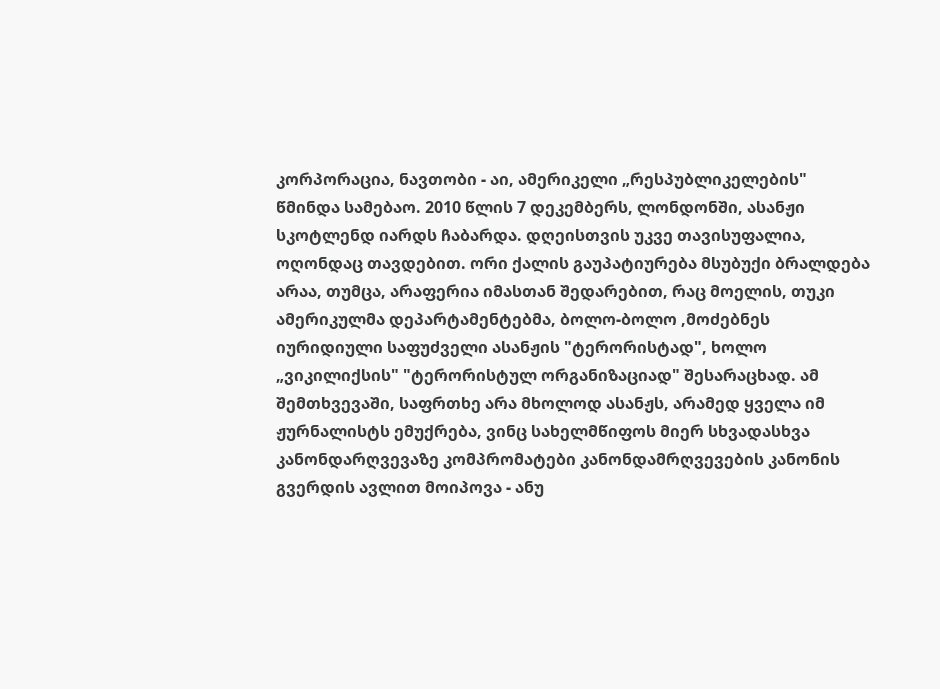კორპორაცია, ნავთობი - აი, ამერიკელი „რესპუბლიკელების" წმინდა სამებაო. 2010 წლის 7 დეკემბერს, ლონდონში, ასანჟი სკოტლენდ იარდს ჩაბარდა. დღეისთვის უკვე თავისუფალია, ოღონდაც თავდებით. ორი ქალის გაუპატიურება მსუბუქი ბრალდება არაა, თუმცა, არაფერია იმასთან შედარებით, რაც მოელის, თუკი ამერიკულმა დეპარტამენტებმა, ბოლო-ბოლო ,მოძებნეს იურიდიული საფუძველი ასანჟის "ტერორისტად", ხოლო „ვიკილიქსის" "ტერორისტულ ორგანიზაციად" შესარაცხად. ამ შემთხვევაში, საფრთხე არა მხოლოდ ასანჟს, არამედ ყველა იმ ჟურნალისტს ემუქრება, ვინც სახელმწიფოს მიერ სხვადასხვა კანონდარღვევაზე კომპრომატები კანონდამრღვევების კანონის გვერდის ავლით მოიპოვა - ანუ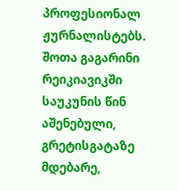პროფესიონალ ჟურნალისტებს. შოთა გაგარინი რეიკიავიკში საუკუნის წინ აშენებული, გრეტისგატაზე მდებარე,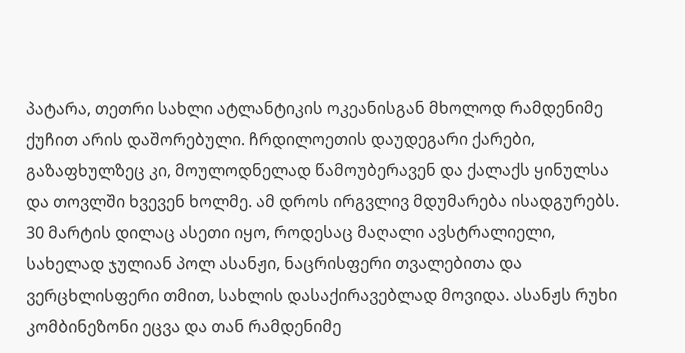პატარა, თეთრი სახლი ატლანტიკის ოკეანისგან მხოლოდ რამდენიმე ქუჩით არის დაშორებული. ჩრდილოეთის დაუდეგარი ქარები, გაზაფხულზეც კი, მოულოდნელად წამოუბერავენ და ქალაქს ყინულსა და თოვლში ხვევენ ხოლმე. ამ დროს ირგვლივ მდუმარება ისადგურებს. 30 მარტის დილაც ასეთი იყო, როდესაც მაღალი ავსტრალიელი, სახელად ჯულიან პოლ ასანჟი, ნაცრისფერი თვალებითა და ვერცხლისფერი თმით, სახლის დასაქირავებლად მოვიდა. ასანჟს რუხი კომბინეზონი ეცვა და თან რამდენიმე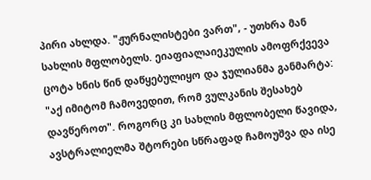პირი ახლდა. "ჟურნალისტები ვართ", - უთხრა მან სახლის მფლობელს. ეიაფიალაიეკულის ამოფრქვევა ცოტა ხნის წინ დაწყებულიყო და ჯულიანმა განმარტა: "აქ იმიტომ ჩამოვედით, რომ ვულკანის შესახებ დავწეროთ". როგორც კი სახლის მფლობელი წავიდა, ავსტრალიელმა შტორები სწრაფად ჩამოუშვა და ისე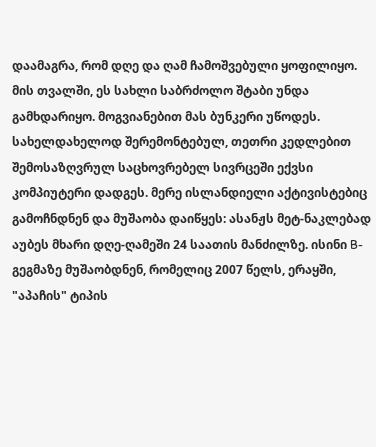დაამაგრა, რომ დღე და ღამ ჩამოშვებული ყოფილიყო. მის თვალში, ეს სახლი საბრძოლო შტაბი უნდა გამხდარიყო. მოგვიანებით მას ბუნკერი უწოდეს. სახელდახელოდ შერემონტებულ, თეთრი კედლებით შემოსაზღვრულ საცხოვრებელ სივრცეში ექვსი კომპიუტერი დადგეს. მერე ისლანდიელი აქტივისტებიც გამოჩნდნენ და მუშაობა დაიწყეს: ასანჟს მეტ-ნაკლებად აუბეს მხარი დღე-ღამეში 24 საათის მანძილზე. ისინი B-გეგმაზე მუშაობდნენ, რომელიც 2007 წელს, ერაყში, "აპაჩის" ტიპის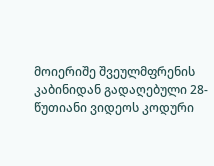მოიერიშე შვეულმფრენის კაბინიდან გადაღებული 28-წუთიანი ვიდეოს კოდური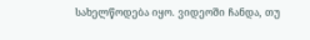სახელწოდება იყო. ვიდეოში ჩანდა, თუ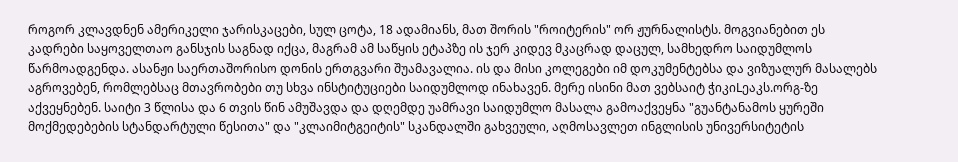როგორ კლავდნენ ამერიკელი ჯარისკაცები, სულ ცოტა, 18 ადამიანს, მათ შორის "როიტერის" ორ ჟურნალისტს. მოგვიანებით ეს კადრები საყოველთაო განსჯის საგნად იქცა, მაგრამ ამ საწყის ეტაპზე ის ჯერ კიდევ მკაცრად დაცულ, სამხედრო საიდუმლოს წარმოადგენდა. ასანჟი საერთაშორისო დონის ერთგვარი შუამავალია. ის და მისი კოლეგები იმ დოკუმენტებსა და ვიზუალურ მასალებს აგროვებენ, რომლებსაც მთავრობები თუ სხვა ინსტიტუციები საიდუმლოდ ინახავენ. მერე ისინი მათ ვებსაიტ ჭიკიLეაკს.ორგ-ზე აქვეყნებენ. საიტი 3 წლისა და 6 თვის წინ ამუშავდა და დღემდე უამრავი საიდუმლო მასალა გამოაქვეყნა "გუანტანამოს ყურეში მოქმედებების სტანდარტული წესითა" და "კლაიმიტგეიტის" სკანდალში გახვეული, აღმოსავლეთ ინგლისის უნივერსიტეტის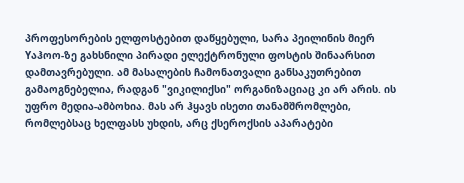პროფესორების ელფოსტებით დაწყებული, სარა პეილინის მიერ Yაჰოო-ზე გახსნილი პირადი ელექტრონული ფოსტის შინაარსით დამთავრებული. ამ მასალების ჩამონათვალი განსაკუთრებით გამაოგნებელია, რადგან "ვიკილიქსი" ორგანიზაციაც კი არ არის. ის უფრო მედია-ამბოხია. მას არ ჰყავს ისეთი თანამშრომლები, რომლებსაც ხელფასს უხდის, არც ქსეროქსის აპარატები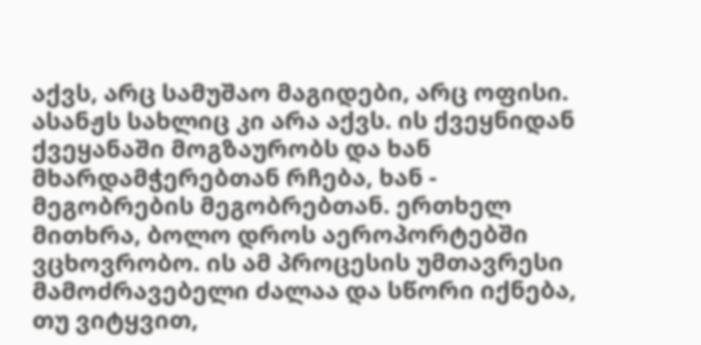აქვს, არც სამუშაო მაგიდები, არც ოფისი. ასანჟს სახლიც კი არა აქვს. ის ქვეყნიდან ქვეყანაში მოგზაურობს და ხან მხარდამჭერებთან რჩება, ხან - მეგობრების მეგობრებთან. ერთხელ მითხრა, ბოლო დროს აეროპორტებში ვცხოვრობო. ის ამ პროცესის უმთავრესი მამოძრავებელი ძალაა და სწორი იქნება, თუ ვიტყვით,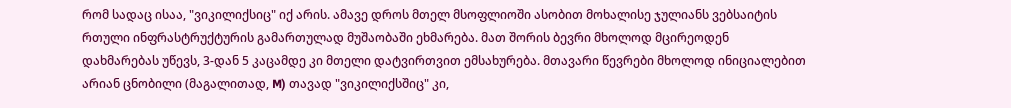რომ სადაც ისაა, "ვიკილიქსიც" იქ არის. ამავე დროს მთელ მსოფლიოში ასობით მოხალისე ჯულიანს ვებსაიტის რთული ინფრასტრუქტურის გამართულად მუშაობაში ეხმარება. მათ შორის ბევრი მხოლოდ მცირეოდენ დახმარებას უწევს, 3-დან 5 კაცამდე კი მთელი დატვირთვით ემსახურება. მთავარი წევრები მხოლოდ ინიციალებით არიან ცნობილი (მაგალითად, M) თავად "ვიკილიქსშიც" კი,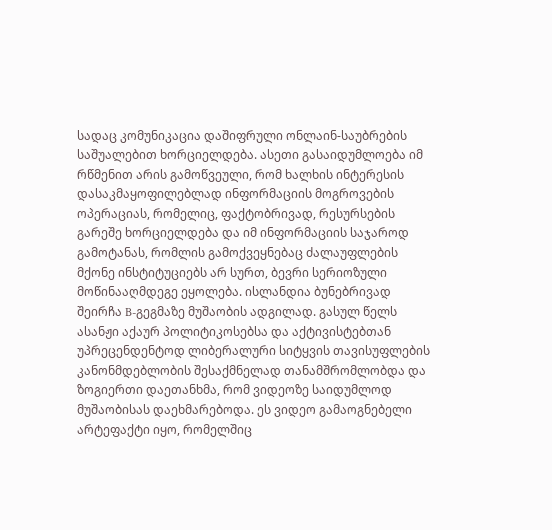სადაც კომუნიკაცია დაშიფრული ონლაინ-საუბრების საშუალებით ხორციელდება. ასეთი გასაიდუმლოება იმ რწმენით არის გამოწვეული, რომ ხალხის ინტერესის დასაკმაყოფილებლად ინფორმაციის მოგროვების ოპერაციას, რომელიც, ფაქტობრივად, რესურსების გარეშე ხორციელდება და იმ ინფორმაციის საჯაროდ გამოტანას, რომლის გამოქვეყნებაც ძალაუფლების მქონე ინსტიტუციებს არ სურთ, ბევრი სერიოზული მოწინააღმდეგე ეყოლება. ისლანდია ბუნებრივად შეირჩა B-გეგმაზე მუშაობის ადგილად. გასულ წელს ასანჟი აქაურ პოლიტიკოსებსა და აქტივისტებთან უპრეცენდენტოდ ლიბერალური სიტყვის თავისუფლების კანონმდებლობის შესაქმნელად თანამშრომლობდა და ზოგიერთი დაეთანხმა, რომ ვიდეოზე საიდუმლოდ მუშაობისას დაეხმარებოდა. ეს ვიდეო გამაოგნებელი არტეფაქტი იყო, რომელშიც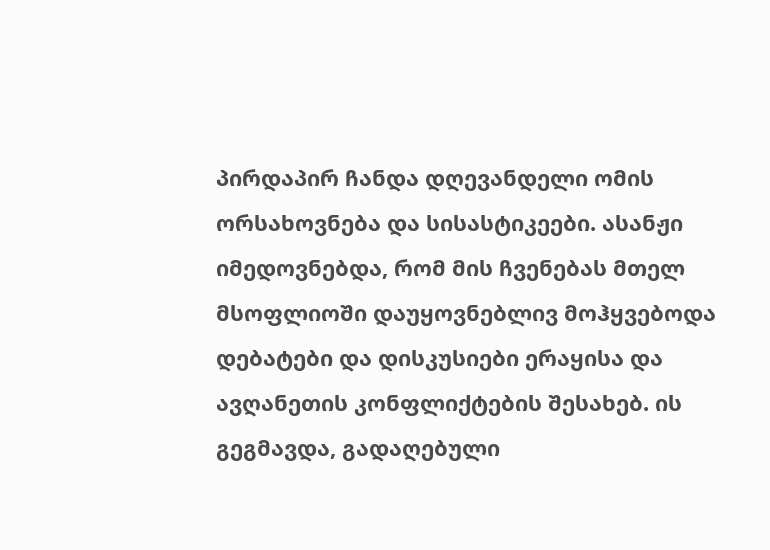პირდაპირ ჩანდა დღევანდელი ომის ორსახოვნება და სისასტიკეები. ასანჟი იმედოვნებდა, რომ მის ჩვენებას მთელ მსოფლიოში დაუყოვნებლივ მოჰყვებოდა დებატები და დისკუსიები ერაყისა და ავღანეთის კონფლიქტების შესახებ. ის გეგმავდა, გადაღებული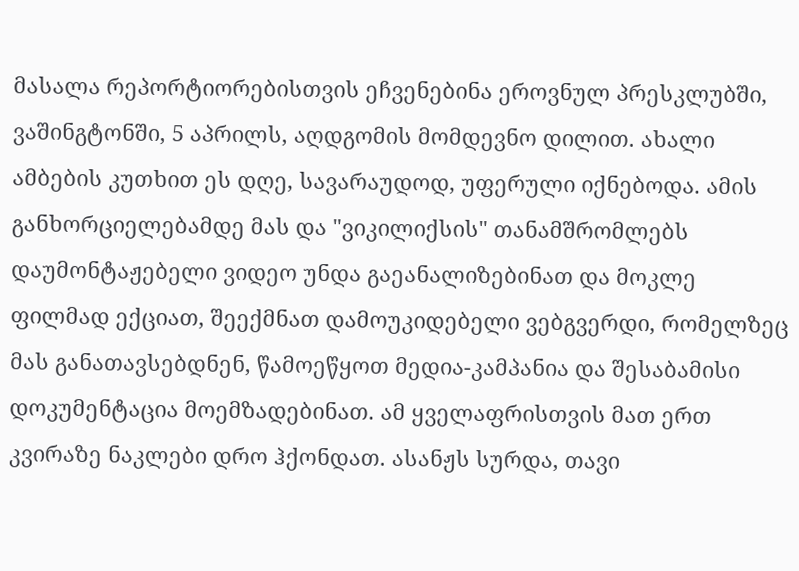მასალა რეპორტიორებისთვის ეჩვენებინა ეროვნულ პრესკლუბში, ვაშინგტონში, 5 აპრილს, აღდგომის მომდევნო დილით. ახალი ამბების კუთხით ეს დღე, სავარაუდოდ, უფერული იქნებოდა. ამის განხორციელებამდე მას და "ვიკილიქსის" თანამშრომლებს დაუმონტაჟებელი ვიდეო უნდა გაეანალიზებინათ და მოკლე ფილმად ექციათ, შეექმნათ დამოუკიდებელი ვებგვერდი, რომელზეც მას განათავსებდნენ, წამოეწყოთ მედია-კამპანია და შესაბამისი დოკუმენტაცია მოემზადებინათ. ამ ყველაფრისთვის მათ ერთ კვირაზე ნაკლები დრო ჰქონდათ. ასანჟს სურდა, თავი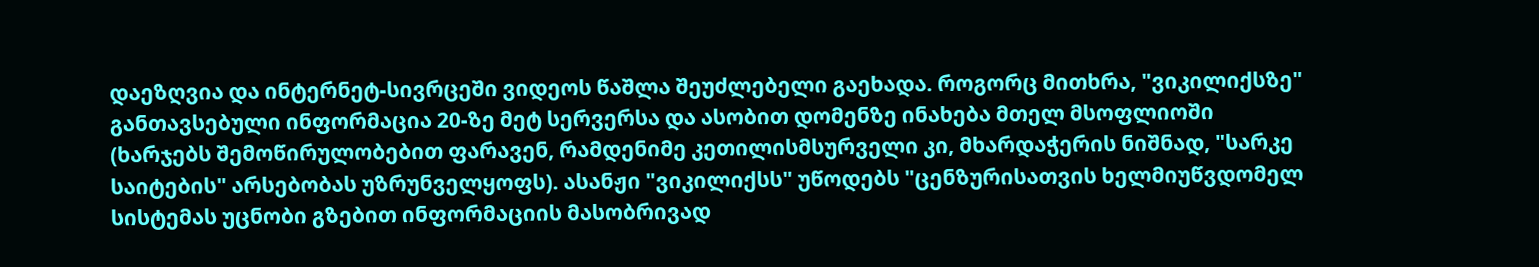დაეზღვია და ინტერნეტ-სივრცეში ვიდეოს წაშლა შეუძლებელი გაეხადა. როგორც მითხრა, "ვიკილიქსზე" განთავსებული ინფორმაცია 20-ზე მეტ სერვერსა და ასობით დომენზე ინახება მთელ მსოფლიოში (ხარჯებს შემოწირულობებით ფარავენ, რამდენიმე კეთილისმსურველი კი, მხარდაჭერის ნიშნად, "სარკე საიტების" არსებობას უზრუნველყოფს). ასანჟი "ვიკილიქსს" უწოდებს "ცენზურისათვის ხელმიუწვდომელ სისტემას უცნობი გზებით ინფორმაციის მასობრივად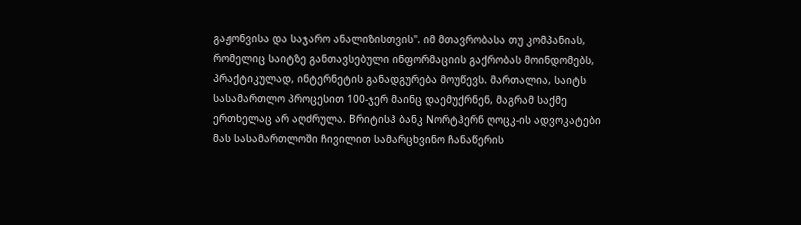გაჟონვისა და საჯარო ანალიზისთვის". იმ მთავრობასა თუ კომპანიას, რომელიც საიტზე განთავსებული ინფორმაციის გაქრობას მოინდომებს, პრაქტიკულად, ინტერნეტის განადგურება მოუწევს. მართალია, საიტს სასამართლო პროცესით 100-ჯერ მაინც დაემუქრნენ, მაგრამ საქმე ერთხელაც არ აღძრულა. Bრიტისჰ ბანკ Nორტჰერნ ღოცკ-ის ადვოკატები მას სასამართლოში ჩივილით სამარცხვინო ჩანაწერის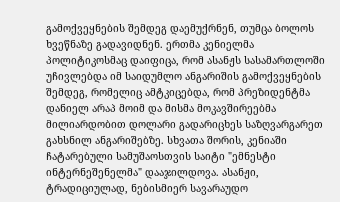გამოქვეყნების შემდეგ დაემუქრნენ, თუმცა ბოლოს ხვეწნაზე გადავიდნენ. ერთმა კენიელმა პოლიტიკოსმაც დაიფიცა, რომ ასანჟს სასამართლოში უჩივლებდა იმ საიდუმლო ანგარიშის გამოქვეყნების შემდეგ, რომელიც ამტკიცებდა, რომ პრეზიდენტმა დანიელ არაპ მოიმ და მისმა მოკავშირეებმა მილიარდობით დოლარი გადარიცხეს საზღვარგარეთ გახსნილ ანგარიშებზე. სხვათა შორის, კენიაში ჩატარებული სამუშაოსთვის საიტი "ემნესტი ინტერნეშენელმა" დააჯილდოვა. ასანჟი, ტრადიციულად, ნებისმიერ სავარაუდო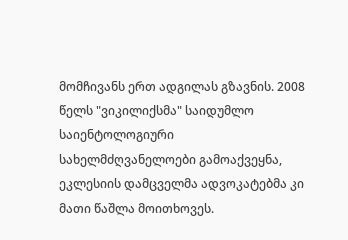მომჩივანს ერთ ადგილას გზავნის. 2008 წელს "ვიკილიქსმა" საიდუმლო საიენტოლოგიური სახელმძღვანელოები გამოაქვეყნა, ეკლესიის დამცველმა ადვოკატებმა კი მათი წაშლა მოითხოვეს.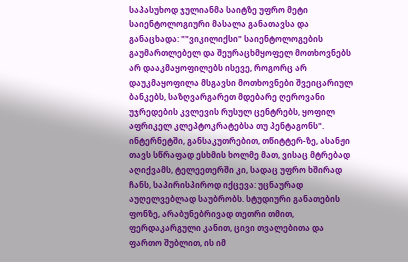საპასუხოდ ჯულიანმა საიტზე უფრო მეტი საიენტოლოგიური მასალა განათავსა და განაცხადა: ""ვიკილიქსი" საიენტოლოგების გაუმართლებელ და შეურაცხმყოფელ მოთხოვნებს არ დააკმაყოფილებს ისევე, როგორც არ დაუკმაყოფილა მსგავსი მოთხოვნები შვეიცარიულ ბანკებს, საზღვარგარეთ მდებარე ღეროვანი უჯრედების კვლევის რუსულ ცენტრებს, ყოფილ აფრიკელ კლეპტოკრატებსა თუ პენტაგონს". ინტერნეტში, განსაკუთრებით, თწიტტერ-ზე, ასანჟი თავს სწრაფად ესხმის ხოლმე მათ, ვისაც მტრებად აღიქვამს, ტელეეთერში კი, სადაც უფრო ხშირად ჩანს, საპირისპიროდ იქცევა: უცნაურად აუღელვებლად საუბრობს. სტუდიური განათების ფონზე, არაბუნებრივად თეთრი თმით, ფერდაკარგული კანით, ცივი თვალებითა და ფართო შუბლით, ის იმ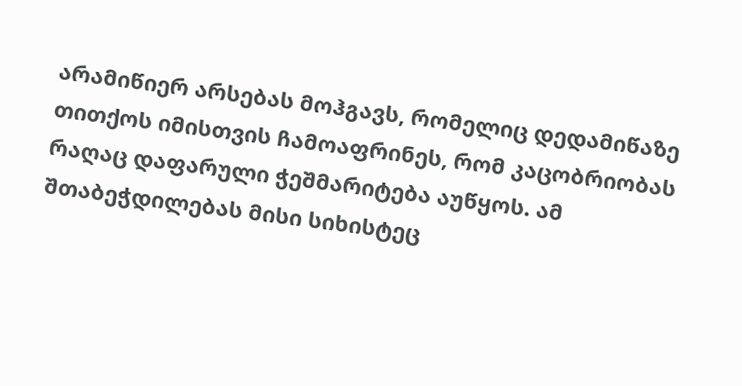არამიწიერ არსებას მოჰგავს, რომელიც დედამიწაზე თითქოს იმისთვის ჩამოაფრინეს, რომ კაცობრიობას რაღაც დაფარული ჭეშმარიტება აუწყოს. ამ შთაბეჭდილებას მისი სიხისტეც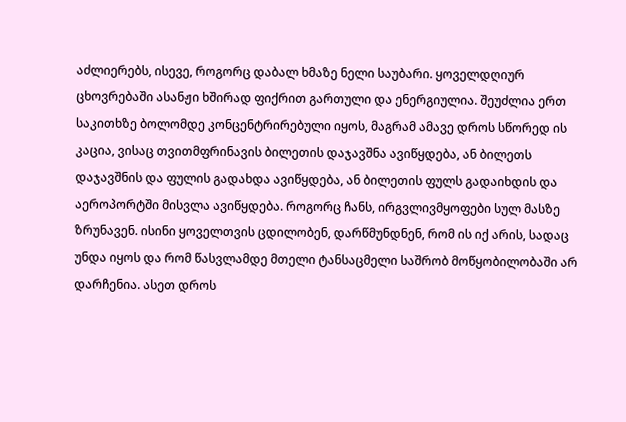აძლიერებს, ისევე, როგორც დაბალ ხმაზე ნელი საუბარი. ყოველდღიურ ცხოვრებაში ასანჟი ხშირად ფიქრით გართული და ენერგიულია. შეუძლია ერთ საკითხზე ბოლომდე კონცენტრირებული იყოს, მაგრამ ამავე დროს სწორედ ის კაცია, ვისაც თვითმფრინავის ბილეთის დაჯავშნა ავიწყდება, ან ბილეთს დაჯავშნის და ფულის გადახდა ავიწყდება, ან ბილეთის ფულს გადაიხდის და აეროპორტში მისვლა ავიწყდება. როგორც ჩანს, ირგვლივმყოფები სულ მასზე ზრუნავენ. ისინი ყოველთვის ცდილობენ, დარწმუნდნენ, რომ ის იქ არის, სადაც უნდა იყოს და რომ წასვლამდე მთელი ტანსაცმელი საშრობ მოწყობილობაში არ დარჩენია. ასეთ დროს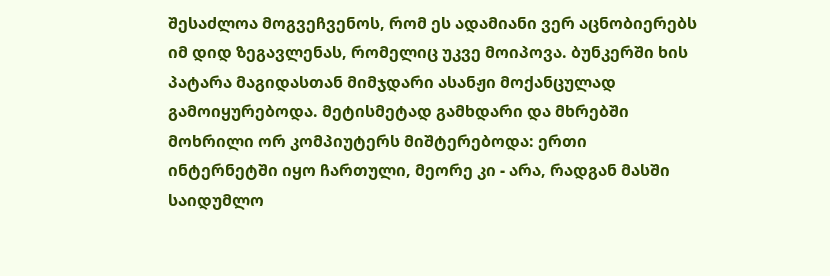შესაძლოა მოგვეჩვენოს, რომ ეს ადამიანი ვერ აცნობიერებს იმ დიდ ზეგავლენას, რომელიც უკვე მოიპოვა. ბუნკერში ხის პატარა მაგიდასთან მიმჯდარი ასანჟი მოქანცულად გამოიყურებოდა. მეტისმეტად გამხდარი და მხრებში მოხრილი ორ კომპიუტერს მიშტერებოდა: ერთი ინტერნეტში იყო ჩართული, მეორე კი - არა, რადგან მასში საიდუმლო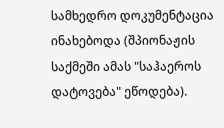სამხედრო დოკუმენტაცია ინახებოდა (შპიონაჟის საქმეში ამას "საჰაეროს დატოვება" ეწოდება).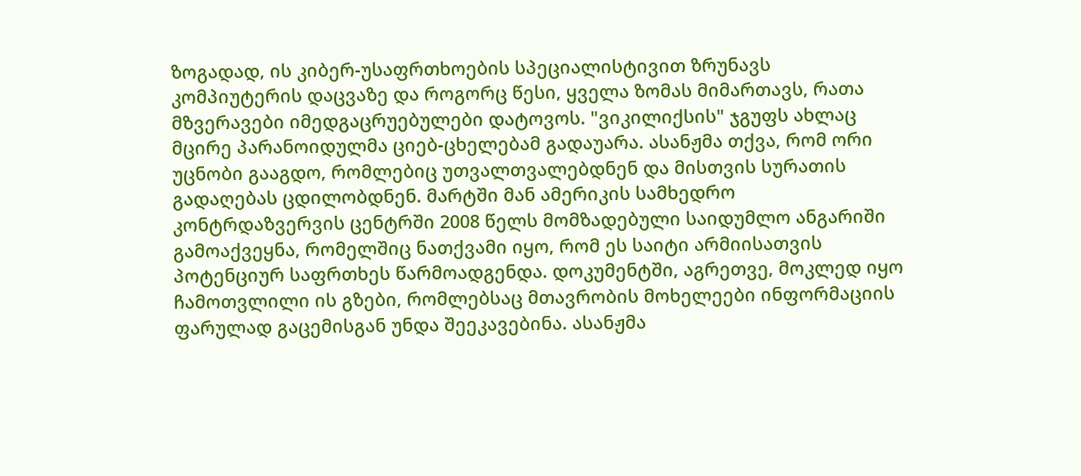ზოგადად, ის კიბერ-უსაფრთხოების სპეციალისტივით ზრუნავს კომპიუტერის დაცვაზე და როგორც წესი, ყველა ზომას მიმართავს, რათა მზვერავები იმედგაცრუებულები დატოვოს. "ვიკილიქსის" ჯგუფს ახლაც მცირე პარანოიდულმა ციებ-ცხელებამ გადაუარა. ასანჟმა თქვა, რომ ორი უცნობი გააგდო, რომლებიც უთვალთვალებდნენ და მისთვის სურათის გადაღებას ცდილობდნენ. მარტში მან ამერიკის სამხედრო კონტრდაზვერვის ცენტრში 2008 წელს მომზადებული საიდუმლო ანგარიში გამოაქვეყნა, რომელშიც ნათქვამი იყო, რომ ეს საიტი არმიისათვის პოტენციურ საფრთხეს წარმოადგენდა. დოკუმენტში, აგრეთვე, მოკლედ იყო ჩამოთვლილი ის გზები, რომლებსაც მთავრობის მოხელეები ინფორმაციის ფარულად გაცემისგან უნდა შეეკავებინა. ასანჟმა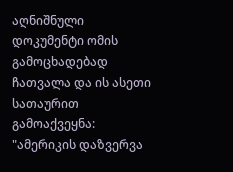აღნიშნული დოკუმენტი ომის გამოცხადებად ჩათვალა და ის ასეთი სათაურით გამოაქვეყნა: "ამერიკის დაზვერვა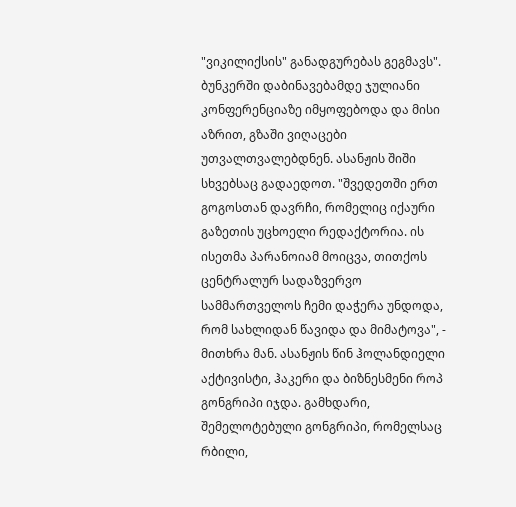"ვიკილიქსის" განადგურებას გეგმავს". ბუნკერში დაბინავებამდე ჯულიანი კონფერენციაზე იმყოფებოდა და მისი აზრით, გზაში ვიღაცები უთვალთვალებდნენ. ასანჟის შიში სხვებსაც გადაედოთ. "შვედეთში ერთ გოგოსთან დავრჩი, რომელიც იქაური გაზეთის უცხოელი რედაქტორია. ის ისეთმა პარანოიამ მოიცვა, თითქოს ცენტრალურ სადაზვერვო სამმართველოს ჩემი დაჭერა უნდოდა, რომ სახლიდან წავიდა და მიმატოვა", - მითხრა მან. ასანჟის წინ ჰოლანდიელი აქტივისტი, ჰაკერი და ბიზნესმენი როპ გონგრიპი იჯდა. გამხდარი, შემელოტებული გონგრიპი, რომელსაც რბილი,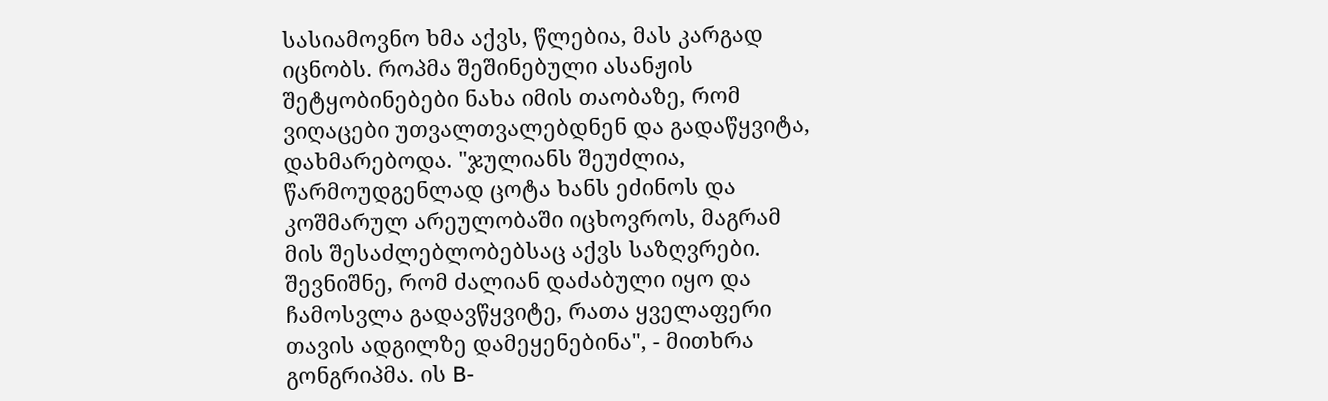სასიამოვნო ხმა აქვს, წლებია, მას კარგად იცნობს. როპმა შეშინებული ასანჟის შეტყობინებები ნახა იმის თაობაზე, რომ ვიღაცები უთვალთვალებდნენ და გადაწყვიტა, დახმარებოდა. "ჯულიანს შეუძლია, წარმოუდგენლად ცოტა ხანს ეძინოს და კოშმარულ არეულობაში იცხოვროს, მაგრამ მის შესაძლებლობებსაც აქვს საზღვრები. შევნიშნე, რომ ძალიან დაძაბული იყო და ჩამოსვლა გადავწყვიტე, რათა ყველაფერი თავის ადგილზე დამეყენებინა", - მითხრა გონგრიპმა. ის B-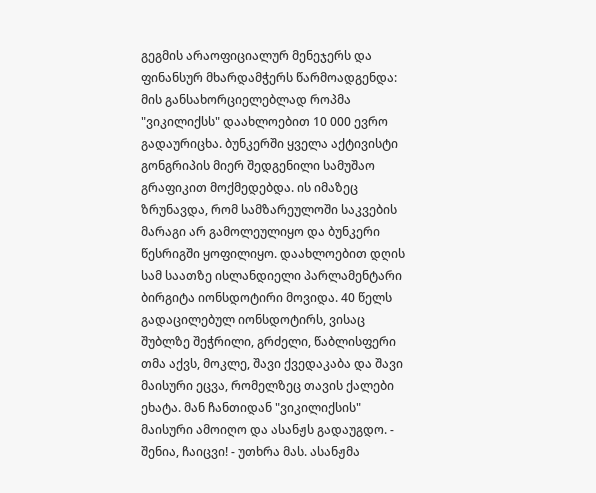გეგმის არაოფიციალურ მენეჯერს და ფინანსურ მხარდამჭერს წარმოადგენდა: მის განსახორციელებლად როპმა "ვიკილიქსს" დაახლოებით 10 000 ევრო გადაურიცხა. ბუნკერში ყველა აქტივისტი გონგრიპის მიერ შედგენილი სამუშაო გრაფიკით მოქმედებდა. ის იმაზეც ზრუნავდა, რომ სამზარეულოში საკვების მარაგი არ გამოლეულიყო და ბუნკერი წესრიგში ყოფილიყო. დაახლოებით დღის სამ საათზე ისლანდიელი პარლამენტარი ბირგიტა იონსდოტირი მოვიდა. 40 წელს გადაცილებულ იონსდოტირს, ვისაც შუბლზე შეჭრილი, გრძელი, წაბლისფერი თმა აქვს, მოკლე, შავი ქვედაკაბა და შავი მაისური ეცვა, რომელზეც თავის ქალები ეხატა. მან ჩანთიდან "ვიკილიქსის" მაისური ამოიღო და ასანჟს გადაუგდო. - შენია, ჩაიცვი! - უთხრა მას. ასანჟმა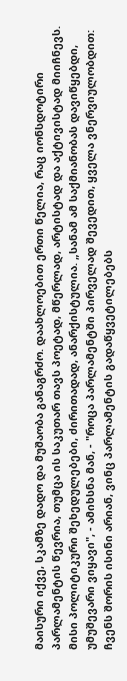მაისური იქვე, სკამზე დადო და მუშაობა განაგრძო. დაახლოებით ერთი წელია, რაც იონსდოტირი პარლამენტის წევრია, თუმცა ის საკუთარ თავს პოეტად, მწერლად, არტისტად და აქტივისტად მიიჩნევს. მისი პოლიტიკური შეხედულებები, ძირითადად, ანარქისტულია. „სანამ ამ საქმიანობას დავიწყებდი, უმუშევარი ვიყავი", - ამიხსნა მან, - "როცა პარლამენტში პირველად შევედით, ყველა ვნერვიულობდით: ჩვენს შორის ისინი არიან, ვინც პარლამენტის გადაწყვეტილებებს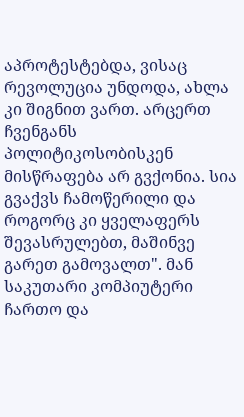აპროტესტებდა, ვისაც რევოლუცია უნდოდა, ახლა კი შიგნით ვართ. არცერთ ჩვენგანს პოლიტიკოსობისკენ მისწრაფება არ გვქონია. სია გვაქვს ჩამოწერილი და როგორც კი ყველაფერს შევასრულებთ, მაშინვე გარეთ გამოვალთ". მან საკუთარი კომპიუტერი ჩართო და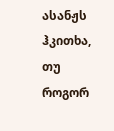ასანჟს ჰკითხა, თუ როგორ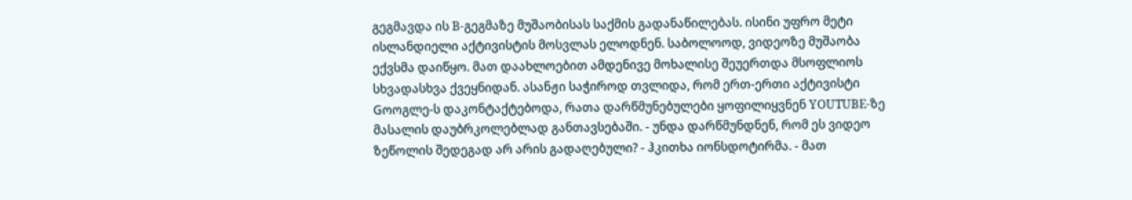გეგმავდა ის B-გეგმაზე მუშაობისას საქმის გადანაწილებას. ისინი უფრო მეტი ისლანდიელი აქტივისტის მოსვლას ელოდნენ. საბოლოოდ, ვიდეოზე მუშაობა ექვსმა დაიწყო. მათ დაახლოებით ამდენივე მოხალისე შეუერთდა მსოფლიოს სხვადასხვა ქვეყნიდან. ასანჟი საჭიროდ თვლიდა, რომ ერთ-ერთი აქტივისტი Gოოგლე-ს დაკონტაქტებოდა, რათა დარწმუნებულები ყოფილიყვნენ YOUTUBE-ზე მასალის დაუბრკოლებლად განთავსებაში. - უნდა დარწმუნდნენ, რომ ეს ვიდეო ზეწოლის შედეგად არ არის გადაღებული? - ჰკითხა იონსდოტირმა. - მათ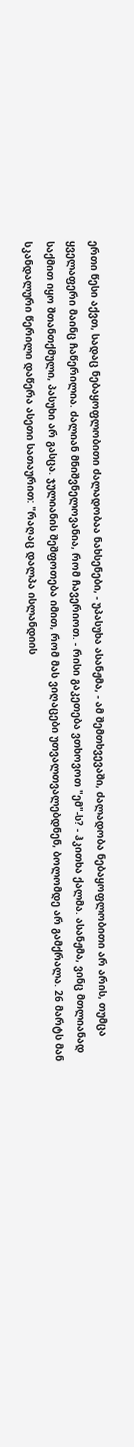ერთი წესი აქვთ, სადაც ნებაყოფლობითი ძალადობაა ნახსენები, - უპასუხა ასანჟმა, - ამ შემთხვევაში, ძალადობა ნებაყოფლობითი არ არის, თუმცა ყველაფერი მაინც ჩაწერილია. ძალიან მნიშვნელოვანია, რომ ჩავერიოთ. - რისი გაკეთება ვთხოვოთ "ემ"-ს? - ჰკითხა ქალმა. ასანჟმა, ვინც მთლიანად საქმით იყო შთანთქმული, პასუხი არ გასცა. ჯულიანის შეშფოთება იმით, რომ მას ვიღაცები უთვალთვალებდნენ, ბოლომდე არ გამქრალა. 26 მარტს მან სკანდალური წერილი დაწერა ასეთი სათაურით: "რაღაც დალპა ისლანდიის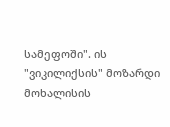სამეფოში". ის "ვიკილიქსის" მოზარდი მოხალისის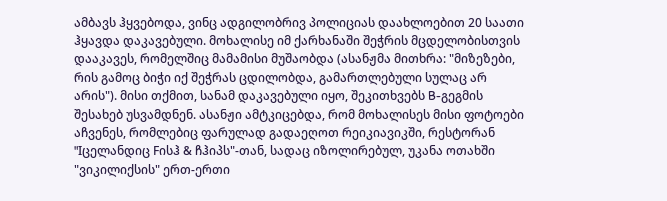ამბავს ჰყვებოდა, ვინც ადგილობრივ პოლიციას დაახლოებით 20 საათი ჰყავდა დაკავებული. მოხალისე იმ ქარხანაში შეჭრის მცდელობისთვის დააკავეს, რომელშიც მამამისი მუშაობდა (ასანჟმა მითხრა: "მიზეზები, რის გამოც ბიჭი იქ შეჭრას ცდილობდა, გამართლებული სულაც არ არის"). მისი თქმით, სანამ დაკავებული იყო, შეკითხვებს B-გეგმის შესახებ უსვამდნენ. ასანჟი ამტკიცებდა, რომ მოხალისეს მისი ფოტოები აჩვენეს, რომლებიც ფარულად გადაეღოთ რეიკიავიკში, რესტორან "Iცელანდიც Fისჰ & ჩჰიპს"-თან, სადაც იზოლირებულ, უკანა ოთახში "ვიკილიქსის" ერთ-ერთი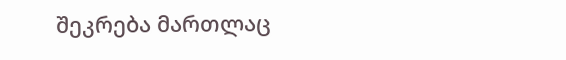შეკრება მართლაც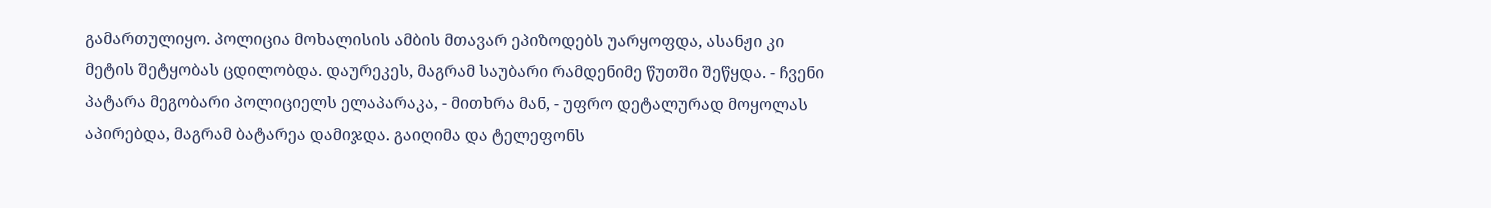გამართულიყო. პოლიცია მოხალისის ამბის მთავარ ეპიზოდებს უარყოფდა, ასანჟი კი მეტის შეტყობას ცდილობდა. დაურეკეს, მაგრამ საუბარი რამდენიმე წუთში შეწყდა. - ჩვენი პატარა მეგობარი პოლიციელს ელაპარაკა, - მითხრა მან, - უფრო დეტალურად მოყოლას აპირებდა, მაგრამ ბატარეა დამიჯდა. გაიღიმა და ტელეფონს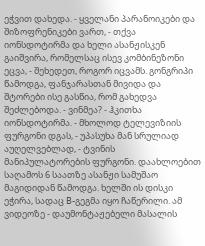ეჭვით დახედა. - ყველანი პარანოიკები და შიზოფრენიკები ვართ, - თქვა იონსდოტირმა და ხელი ასანჟისკენ გაიშვირა, რომელსაც ისევ კომბინეზონი ეცვა, - შეხედეთ, როგორ იცვამს. გონგრიპი წამოდგა, ფანჯარასთან მივიდა და შტორები ისე გასწია, რომ გახედვა შეძლებოდა. - ვინმეა? - ჰკითხა იონსდოტირმა. - მხოლოდ ტელევიზიის ფურგონი დგას, - უპასუხა მან სრულიად აუღელვებლად, - ტვინის მანიპულატორების ფურგონი. დაახლოებით საღამოს 6 საათზე ასანჟი სამუშაო მაგიდიდან წამოდგა. ხელში ის დისკი ეჭირა, სადაც B-გეგმა იყო ჩაწერილი. ამ ვიდეოზე - დაუმონტაჟებელი მასალის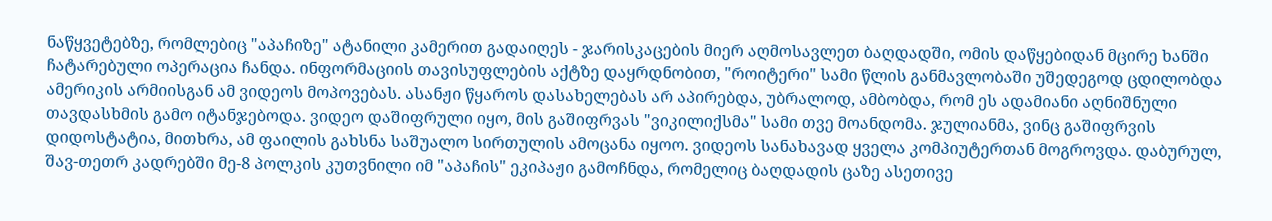ნაწყვეტებზე, რომლებიც "აპაჩიზე" ატანილი კამერით გადაიღეს - ჯარისკაცების მიერ აღმოსავლეთ ბაღდადში, ომის დაწყებიდან მცირე ხანში ჩატარებული ოპერაცია ჩანდა. ინფორმაციის თავისუფლების აქტზე დაყრდნობით, "როიტერი" სამი წლის განმავლობაში უშედეგოდ ცდილობდა ამერიკის არმიისგან ამ ვიდეოს მოპოვებას. ასანჟი წყაროს დასახელებას არ აპირებდა, უბრალოდ, ამბობდა, რომ ეს ადამიანი აღნიშნული თავდასხმის გამო იტანჯებოდა. ვიდეო დაშიფრული იყო, მის გაშიფრვას "ვიკილიქსმა" სამი თვე მოანდომა. ჯულიანმა, ვინც გაშიფრვის დიდოსტატია, მითხრა, ამ ფაილის გახსნა საშუალო სირთულის ამოცანა იყოო. ვიდეოს სანახავად ყველა კომპიუტერთან მოგროვდა. დაბურულ, შავ-თეთრ კადრებში მე-8 პოლკის კუთვნილი იმ "აპაჩის" ეკიპაჟი გამოჩნდა, რომელიც ბაღდადის ცაზე ასეთივე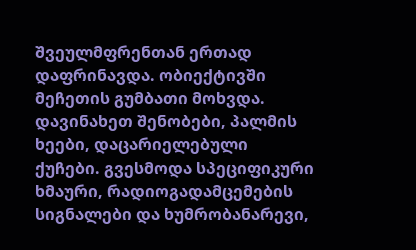შვეულმფრენთან ერთად დაფრინავდა. ობიექტივში მეჩეთის გუმბათი მოხვდა. დავინახეთ შენობები, პალმის ხეები, დაცარიელებული ქუჩები. გვესმოდა სპეციფიკური ხმაური, რადიოგადამცემების სიგნალები და ხუმრობანარევი,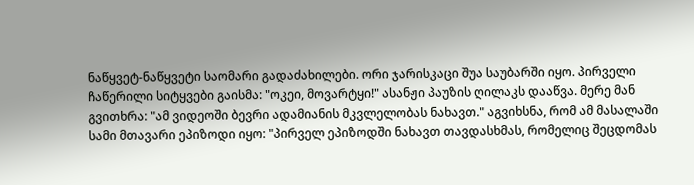ნაწყვეტ-ნაწყვეტი საომარი გადაძახილები. ორი ჯარისკაცი შუა საუბარში იყო. პირველი ჩაწერილი სიტყვები გაისმა: "ოკეი, მოვარტყი!" ასანჟი პაუზის ღილაკს დააწვა. მერე მან გვითხრა: "ამ ვიდეოში ბევრი ადამიანის მკვლელობას ნახავთ." აგვიხსნა, რომ ამ მასალაში სამი მთავარი ეპიზოდი იყო: "პირველ ეპიზოდში ნახავთ თავდასხმას, რომელიც შეცდომას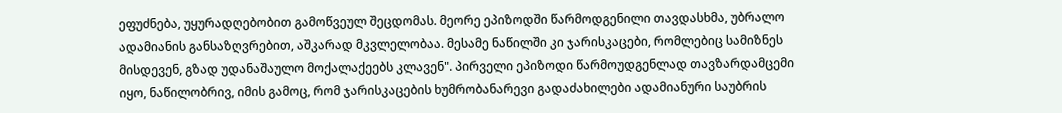ეფუძნება, უყურადღებობით გამოწვეულ შეცდომას. მეორე ეპიზოდში წარმოდგენილი თავდასხმა, უბრალო ადამიანის განსაზღვრებით, აშკარად მკვლელობაა. მესამე ნაწილში კი ჯარისკაცები, რომლებიც სამიზნეს მისდევენ, გზად უდანაშაულო მოქალაქეებს კლავენ". პირველი ეპიზოდი წარმოუდგენლად თავზარდამცემი იყო, ნაწილობრივ, იმის გამოც, რომ ჯარისკაცების ხუმრობანარევი გადაძახილები ადამიანური საუბრის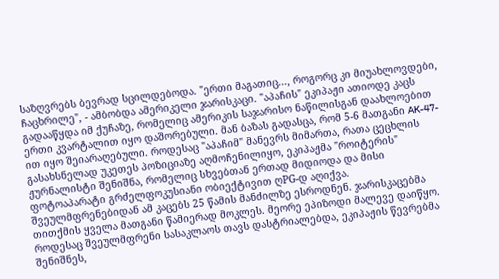საზღვრებს ბევრად სცილდებოდა. "ერთი მაგათიც..., როგორც კი მიუახლოვდები, ჩაცხრილე", - ამბობდა ამერიკელი ჯარისკაცი. "აპაჩის" ეკიპაჟი ათიოდე კაცს გადააწყდა იმ ქუჩაზე, რომელიც ამერიკის საჯარისო ნაწილისგან დაახლოებით ერთი კვარტალით იყო დაშორებული. მან ბაზას გადასცა, რომ 5-6 მათგანი AK-47-ით იყო შეიარაღებული. როდესაც "აპაჩიმ" მანევრს მიმართა, რათა ცეცხლის გასახსნელად უკეთეს პოზიციაზე აღმოჩენილიყო, ეკიპაჟმა "როიტერის" ჟურნალისტი შენიშნა, რომელიც სხვებთან ერთად მიდიოდა და მისი ფოტოაპარატი გრძელფოკუსიანი ობიექტივით ღPG-დ აღიქვა. შვეულმფრენებიდან ამ კაცებს 25 წამის მანძილზე ესროდნენ. ჯარისკაცებმა თითქმის ყველა მათგანი წამიერად მოკლეს. მეორე ეპიზოდი მალევე დაიწყო. როდესაც შვეულმფრენი სასაკლაოს თავს დასტრიალებდა, ეკიპაჟის წევრებმა შენიშნეს,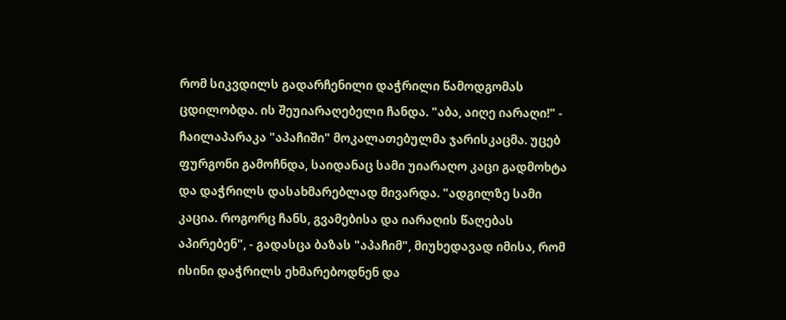რომ სიკვდილს გადარჩენილი დაჭრილი წამოდგომას ცდილობდა. ის შეუიარაღებელი ჩანდა. "აბა, აიღე იარაღი!" - ჩაილაპარაკა "აპაჩიში" მოკალათებულმა ჯარისკაცმა. უცებ ფურგონი გამოჩნდა, საიდანაც სამი უიარაღო კაცი გადმოხტა და დაჭრილს დასახმარებლად მივარდა. "ადგილზე სამი კაცია. როგორც ჩანს, გვამებისა და იარაღის წაღებას აპირებენ", - გადასცა ბაზას "აპაჩიმ", მიუხედავად იმისა, რომ ისინი დაჭრილს ეხმარებოდნენ და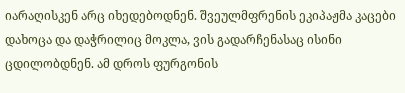იარაღისკენ არც იხედებოდნენ. შვეულმფრენის ეკიპაჟმა კაცები დახოცა და დაჭრილიც მოკლა, ვის გადარჩენასაც ისინი ცდილობდნენ. ამ დროს ფურგონის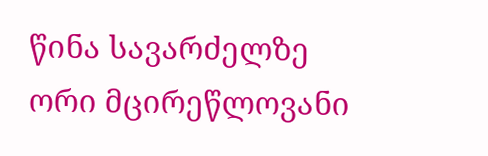წინა სავარძელზე ორი მცირეწლოვანი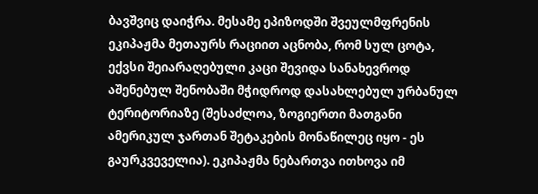ბავშვიც დაიჭრა. მესამე ეპიზოდში შვეულმფრენის ეკიპაჟმა მეთაურს რაციით აცნობა, რომ სულ ცოტა, ექვსი შეიარაღებული კაცი შევიდა სანახევროდ აშენებულ შენობაში მჭიდროდ დასახლებულ ურბანულ ტერიტორიაზე (შესაძლოა, ზოგიერთი მათგანი ამერიკულ ჯართან შეტაკების მონაწილეც იყო - ეს გაურკვეველია). ეკიპაჟმა ნებართვა ითხოვა იმ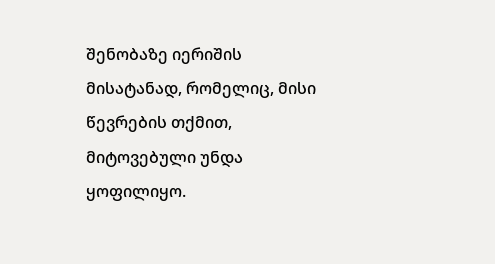შენობაზე იერიშის მისატანად, რომელიც, მისი წევრების თქმით, მიტოვებული უნდა ყოფილიყო.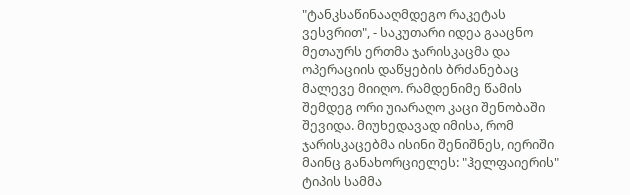"ტანკსაწინააღმდეგო რაკეტას ვესვრით", - საკუთარი იდეა გააცნო მეთაურს ერთმა ჯარისკაცმა და ოპერაციის დაწყების ბრძანებაც მალევე მიიღო. რამდენიმე წამის შემდეგ ორი უიარაღო კაცი შენობაში შევიდა. მიუხედავად იმისა, რომ ჯარისკაცებმა ისინი შენიშნეს, იერიში მაინც განახორციელეს: "ჰელფაიერის" ტიპის სამმა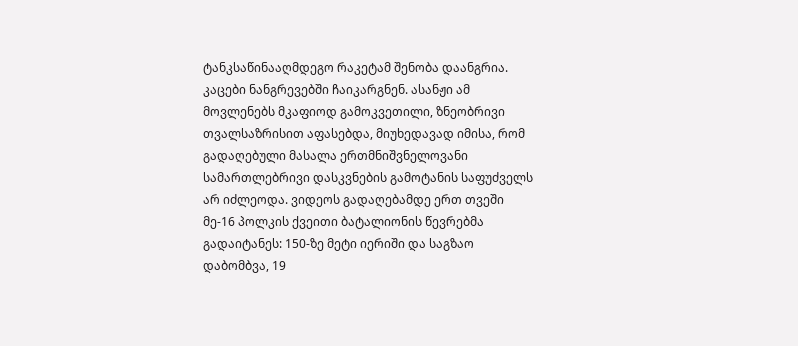ტანკსაწინააღმდეგო რაკეტამ შენობა დაანგრია. კაცები ნანგრევებში ჩაიკარგნენ. ასანჟი ამ მოვლენებს მკაფიოდ გამოკვეთილი, ზნეობრივი თვალსაზრისით აფასებდა, მიუხედავად იმისა, რომ გადაღებული მასალა ერთმნიშვნელოვანი სამართლებრივი დასკვნების გამოტანის საფუძველს არ იძლეოდა. ვიდეოს გადაღებამდე ერთ თვეში მე-16 პოლკის ქვეითი ბატალიონის წევრებმა გადაიტანეს: 150-ზე მეტი იერიში და საგზაო დაბომბვა, 19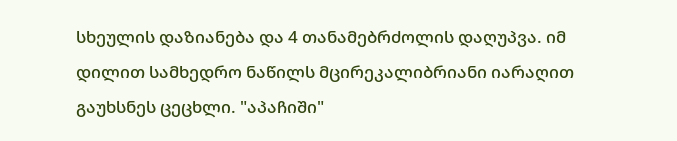სხეულის დაზიანება და 4 თანამებრძოლის დაღუპვა. იმ დილით სამხედრო ნაწილს მცირეკალიბრიანი იარაღით გაუხსნეს ცეცხლი. "აპაჩიში"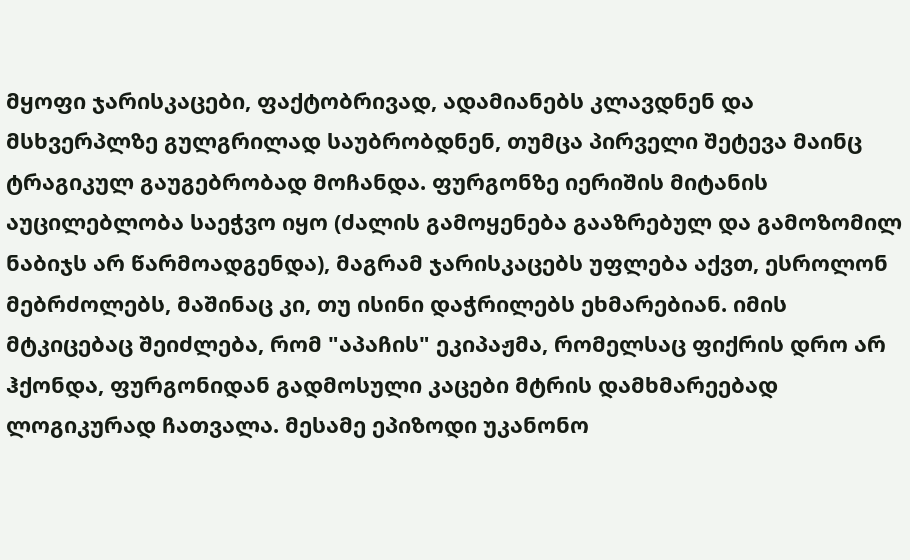მყოფი ჯარისკაცები, ფაქტობრივად, ადამიანებს კლავდნენ და მსხვერპლზე გულგრილად საუბრობდნენ, თუმცა პირველი შეტევა მაინც ტრაგიკულ გაუგებრობად მოჩანდა. ფურგონზე იერიშის მიტანის აუცილებლობა საეჭვო იყო (ძალის გამოყენება გააზრებულ და გამოზომილ ნაბიჯს არ წარმოადგენდა), მაგრამ ჯარისკაცებს უფლება აქვთ, ესროლონ მებრძოლებს, მაშინაც კი, თუ ისინი დაჭრილებს ეხმარებიან. იმის მტკიცებაც შეიძლება, რომ "აპაჩის" ეკიპაჟმა, რომელსაც ფიქრის დრო არ ჰქონდა, ფურგონიდან გადმოსული კაცები მტრის დამხმარეებად ლოგიკურად ჩათვალა. მესამე ეპიზოდი უკანონო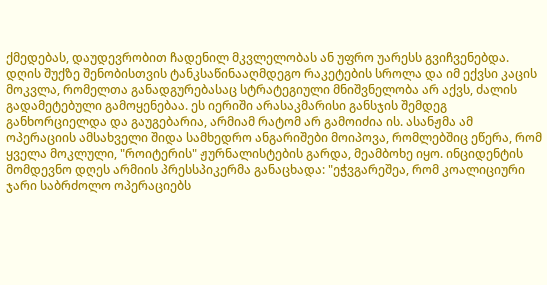ქმედებას, დაუდევრობით ჩადენილ მკვლელობას ან უფრო უარესს გვიჩვენებდა. დღის შუქზე შენობისთვის ტანკსაწინააღმდეგო რაკეტების სროლა და იმ ექვსი კაცის მოკვლა, რომელთა განადგურებასაც სტრატეგიული მნიშვნელობა არ აქვს, ძალის გადამეტებული გამოყენებაა. ეს იერიში არასაკმარისი განსჯის შემდეგ განხორციელდა და გაუგებარია, არმიამ რატომ არ გამოიძია ის. ასანჟმა ამ ოპერაციის ამსახველი შიდა სამხედრო ანგარიშები მოიპოვა, რომლებშიც ეწერა, რომ ყველა მოკლული, "როიტერის" ჟურნალისტების გარდა, მეამბოხე იყო. ინციდენტის მომდევნო დღეს არმიის პრესსპიკერმა განაცხადა: "ეჭვგარეშეა, რომ კოალიციური ჯარი საბრძოლო ოპერაციებს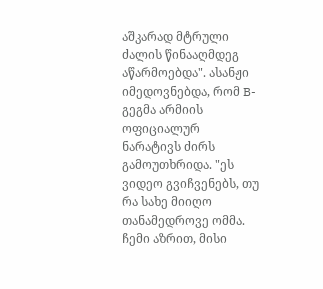აშკარად მტრული ძალის წინააღმდეგ აწარმოებდა". ასანჟი იმედოვნებდა, რომ B-გეგმა არმიის ოფიციალურ ნარატივს ძირს გამოუთხრიდა. "ეს ვიდეო გვიჩვენებს, თუ რა სახე მიიღო თანამედროვე ომმა. ჩემი აზრით, მისი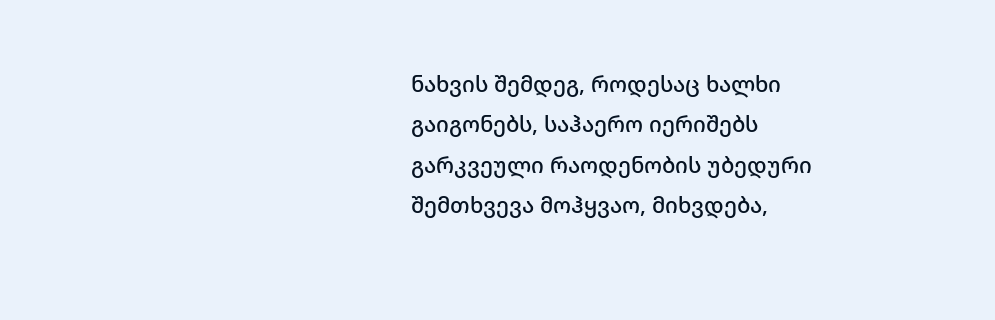ნახვის შემდეგ, როდესაც ხალხი გაიგონებს, საჰაერო იერიშებს გარკვეული რაოდენობის უბედური შემთხვევა მოჰყვაო, მიხვდება,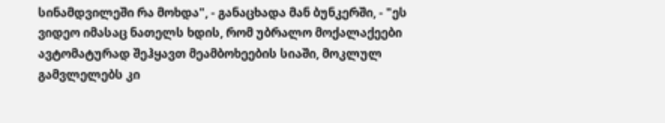სინამდვილეში რა მოხდა", - განაცხადა მან ბუნკერში, - "ეს ვიდეო იმასაც ნათელს ხდის, რომ უბრალო მოქალაქეები ავტომატურად შეჰყავთ მეამბოხეების სიაში, მოკლულ გამვლელებს კი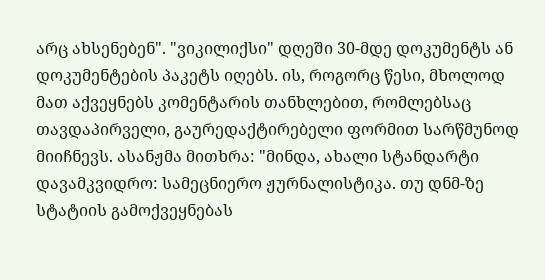არც ახსენებენ". "ვიკილიქსი" დღეში 30-მდე დოკუმენტს ან დოკუმენტების პაკეტს იღებს. ის, როგორც წესი, მხოლოდ მათ აქვეყნებს კომენტარის თანხლებით, რომლებსაც თავდაპირველი, გაურედაქტირებელი ფორმით სარწმუნოდ მიიჩნევს. ასანჟმა მითხრა: "მინდა, ახალი სტანდარტი დავამკვიდრო: სამეცნიერო ჟურნალისტიკა. თუ დნმ-ზე სტატიის გამოქვეყნებას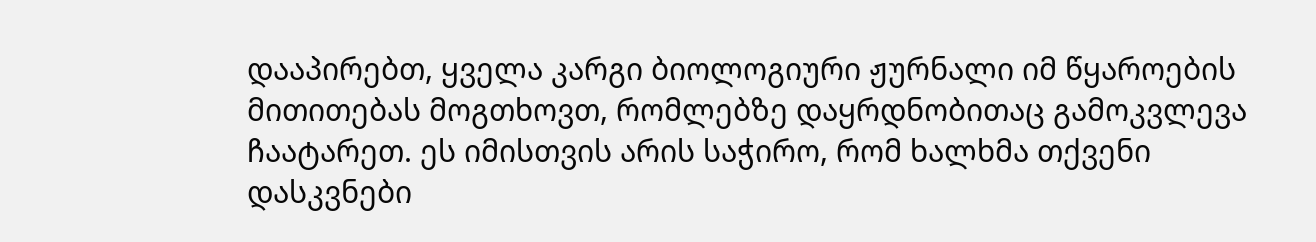დააპირებთ, ყველა კარგი ბიოლოგიური ჟურნალი იმ წყაროების მითითებას მოგთხოვთ, რომლებზე დაყრდნობითაც გამოკვლევა ჩაატარეთ. ეს იმისთვის არის საჭირო, რომ ხალხმა თქვენი დასკვნები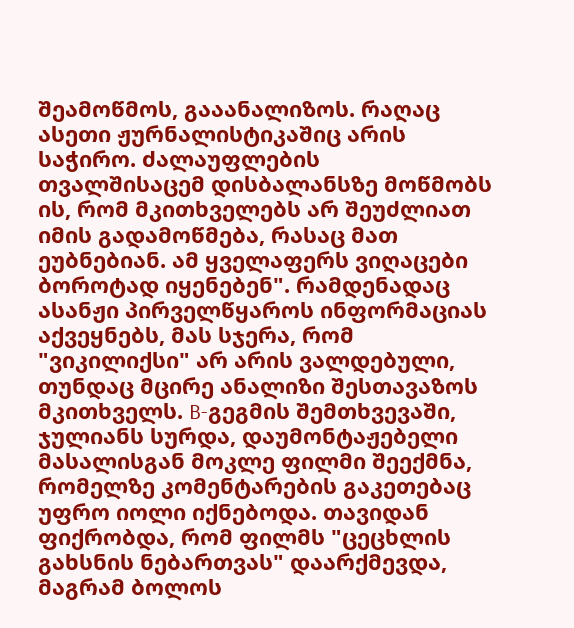შეამოწმოს, გააანალიზოს. რაღაც ასეთი ჟურნალისტიკაშიც არის საჭირო. ძალაუფლების თვალშისაცემ დისბალანსზე მოწმობს ის, რომ მკითხველებს არ შეუძლიათ იმის გადამოწმება, რასაც მათ ეუბნებიან. ამ ყველაფერს ვიღაცები ბოროტად იყენებენ". რამდენადაც ასანჟი პირველწყაროს ინფორმაციას აქვეყნებს, მას სჯერა, რომ "ვიკილიქსი" არ არის ვალდებული, თუნდაც მცირე ანალიზი შესთავაზოს მკითხველს. B-გეგმის შემთხვევაში, ჯულიანს სურდა, დაუმონტაჟებელი მასალისგან მოკლე ფილმი შეექმნა, რომელზე კომენტარების გაკეთებაც უფრო იოლი იქნებოდა. თავიდან ფიქრობდა, რომ ფილმს "ცეცხლის გახსნის ნებართვას" დაარქმევდა, მაგრამ ბოლოს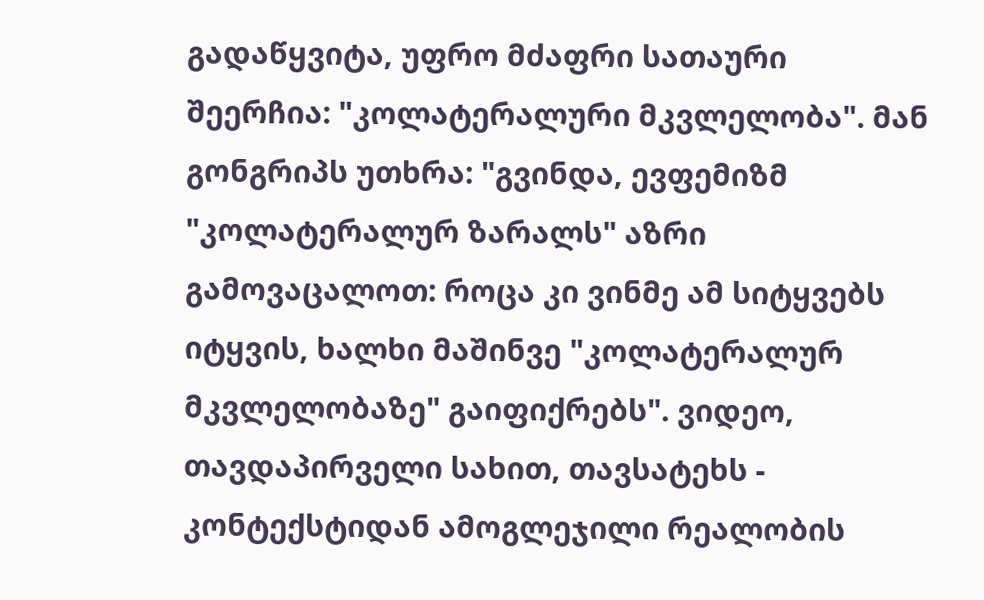გადაწყვიტა, უფრო მძაფრი სათაური შეერჩია: "კოლატერალური მკვლელობა". მან გონგრიპს უთხრა: "გვინდა, ევფემიზმ "კოლატერალურ ზარალს" აზრი გამოვაცალოთ: როცა კი ვინმე ამ სიტყვებს იტყვის, ხალხი მაშინვე "კოლატერალურ მკვლელობაზე" გაიფიქრებს". ვიდეო, თავდაპირველი სახით, თავსატეხს - კონტექსტიდან ამოგლეჯილი რეალობის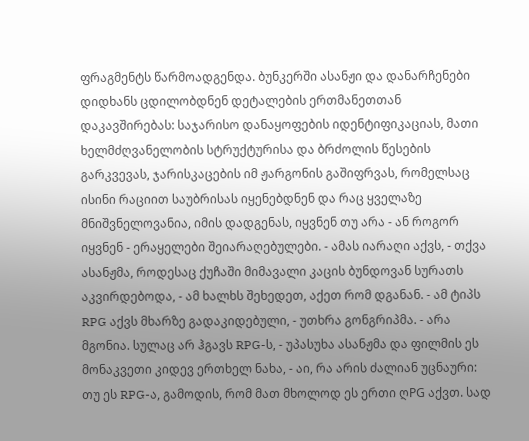ფრაგმენტს წარმოადგენდა. ბუნკერში ასანჟი და დანარჩენები დიდხანს ცდილობდნენ დეტალების ერთმანეთთან დაკავშირებას: საჯარისო დანაყოფების იდენტიფიკაციას, მათი ხელმძღვანელობის სტრუქტურისა და ბრძოლის წესების გარკვევას, ჯარისკაცების იმ ჟარგონის გაშიფრვას, რომელსაც ისინი რაციით საუბრისას იყენებდნენ და რაც ყველაზე მნიშვნელოვანია, იმის დადგენას, იყვნენ თუ არა - ან როგორ იყვნენ - ერაყელები შეიარაღებულები. - ამას იარაღი აქვს, - თქვა ასანჟმა, როდესაც ქუჩაში მიმავალი კაცის ბუნდოვან სურათს აკვირდებოდა, - ამ ხალხს შეხედეთ, აქეთ რომ დგანან. - ამ ტიპს RPG აქვს მხარზე გადაკიდებული, - უთხრა გონგრიპმა. - არა მგონია. სულაც არ ჰგავს RPG-ს, - უპასუხა ასანჟმა და ფილმის ეს მონაკვეთი კიდევ ერთხელ ნახა, - აი, რა არის ძალიან უცნაური: თუ ეს RPG-ა, გამოდის, რომ მათ მხოლოდ ეს ერთი ღPG აქვთ. სად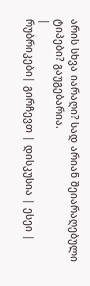არის სხვა იარაღი? სად არიან შეიარაღებული ტიპები? გაუგებარია.
|
რუბრიკები| გირჩევთ | დისკუსია | ესეი |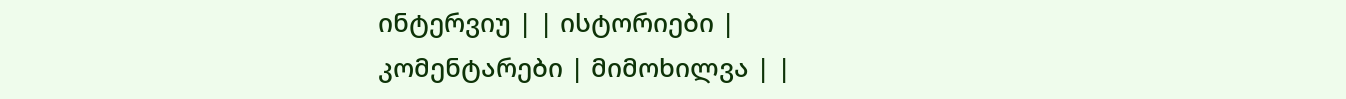ინტერვიუ | | ისტორიები | კომენტარები | მიმოხილვა | |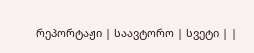რეპორტაჟი | საავტორო | სვეტი | |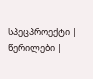სპეცპროექტი | წერილები |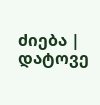ძიება |
დატოვე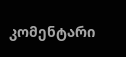კომენტარი